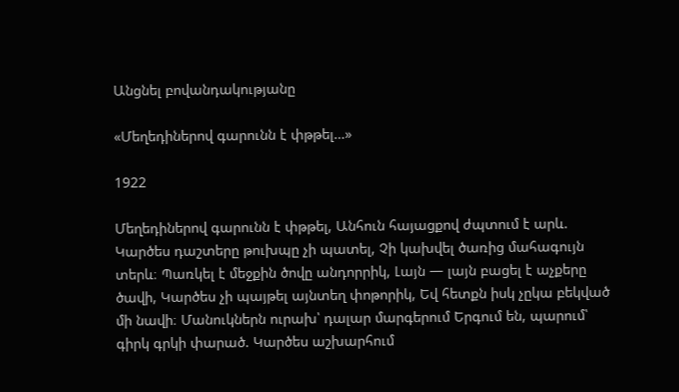Անցնել բովանդակությանը

«Մեղեդիներով գարունն է փթթել…»

1922

Մեղեդիներով գարունն է փթթել, Անհուն հայացքով ժպտում է արև. Կարծես դաշտերը թուխպը չի պատել, Չի կախվել ծառից մահագույն տերև։ Պառկել է մեջքին ծովը անդորրիկ, Լայն — լայն բացել է աչքերը ծավի, Կարծես չի պայթել այնտեղ փոթորիկ, Եվ հետքն իսկ չըկա բեկված մի նավի։ Մանուկներն ուրախ՝ դալար մարգերում Երգում են, պարում՝ գիրկ գրկի փարած. Կարծես աշխարհում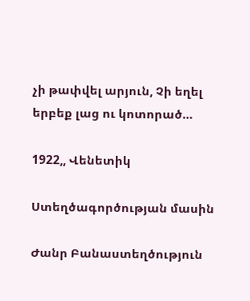չի թափվել արյուն, Չի եղել երբեք լաց ու կոտորած…

1922,, Վենետիկ

Ստեղծագործության մասին

Ժանր Բանաստեղծություն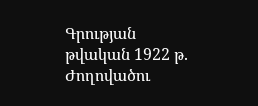Գրության թվական 1922 թ.
Ժողովածու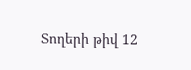Տողերի թիվ 12